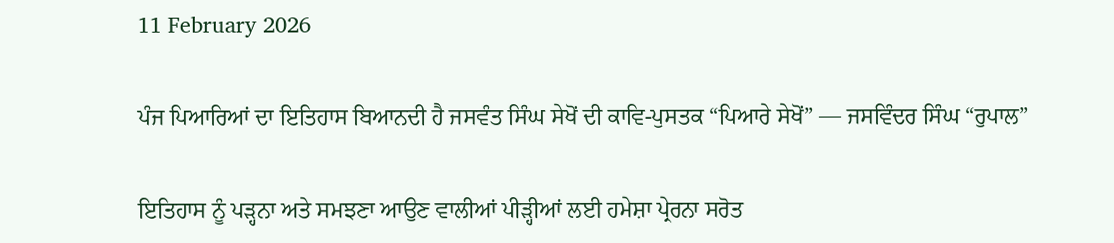11 February 2026

ਪੰਜ ਪਿਆਰਿਆਂ ਦਾ ਇਤਿਹਾਸ ਬਿਆਨਦੀ ਹੈ ਜਸਵੰਤ ਸਿੰਘ ਸੇਖੋਂ ਦੀ ਕਾਵਿ-ਪੁਸਤਕ “ਪਿਆਰੇ ਸੇਖੋਂ” — ਜਸਵਿੰਦਰ ਸਿੰਘ “ਰੁਪਾਲ”

ਇਤਿਹਾਸ ਨੂੰ ਪੜ੍ਹਨਾ ਅਤੇ ਸਮਝਣਾ ਆਉਣ ਵਾਲੀਆਂ ਪੀੜ੍ਹੀਆਂ ਲਈ ਹਮੇਸ਼ਾ ਪ੍ਰੇਰਨਾ ਸਰੋਤ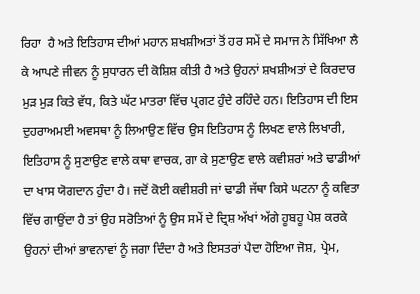ਰਿਹਾ  ਹੈ ਅਤੇ ਇਤਿਹਾਸ ਦੀਆਂ ਮਹਾਨ ਸ਼ਖਸ਼ੀਅਤਾਂ ਤੋਂ ਹਰ ਸਮੇਂ ਦੇ ਸਮਾਜ ਨੇ ਸਿੱਖਿਆ ਲੈ ਕੇ ਆਪਣੇ ਜੀਵਨ ਨੂੰ ਸੁਧਾਰਨ ਦੀ ਕੋਸ਼ਿਸ਼ ਕੀਤੀ ਹੈ ਅਤੇ ਉਹਨਾਂ ਸ਼ਖਸ਼ੀਅਤਾਂ ਦੇ ਕਿਰਦਾਰ ਮੁੜ ਮੁੜ ਕਿਤੇ ਵੱਧ, ਕਿਤੇ ਘੱਟ ਮਾਤਰਾ ਵਿੱਚ ਪ੍ਰਗਟ ਹੁੰਦੇ ਰਹਿੰਦੇ ਹਨ। ਇਤਿਹਾਸ ਦੀ ਇਸ ਦੁਹਰਾਅਮਈ ਅਵਸਥਾ ਨੂੰ ਲਿਆਉਣ ਵਿੱਚ ਉਸ ਇਤਿਹਾਸ ਨੂੰ ਲਿਖਣ ਵਾਲੇ ਲਿਖਾਰੀ, ਇਤਿਹਾਸ ਨੂੰ ਸੁਣਾਉਣ ਵਾਲੇ ਕਥਾ ਵਾਚਕ, ਗਾ ਕੇ ਸੁਣਾਉਣ ਵਾਲੇ ਕਵੀਸ਼ਰਾਂ ਅਤੇ ਢਾਡੀਆਂ ਦਾ ਖਾਸ ਯੋਗਦਾਨ ਹੁੰਦਾ ਹੈ। ਜਦੋਂ ਕੋਈ ਕਵੀਸ਼ਰੀ ਜਾਂ ਢਾਡੀ ਜੱਥਾ ਕਿਸੇ ਘਟਨਾ ਨੂੰ ਕਵਿਤਾ ਵਿੱਚ ਗਾਉਂਦਾ ਹੈ ਤਾਂ ਉਹ ਸਰੋਤਿਆਂ ਨੂੰ ਉਸ ਸਮੇਂ ਦੇ ਦ੍ਰਿਸ਼ ਅੱਖਾਂ ਅੱਗੇ ਹੂਬਹੂ ਪੇਸ਼ ਕਰਕੇ ਉਹਨਾਂ ਦੀਆਂ ਭਾਵਨਾਵਾਂ ਨੂੰ ਜਗਾ ਦਿੰਦਾ ਹੈ ਅਤੇ ਇਸਤਰਾਂ ਪੈਦਾ ਹੋਇਆ ਜੋਸ਼, ਪ੍ਰੇਮ,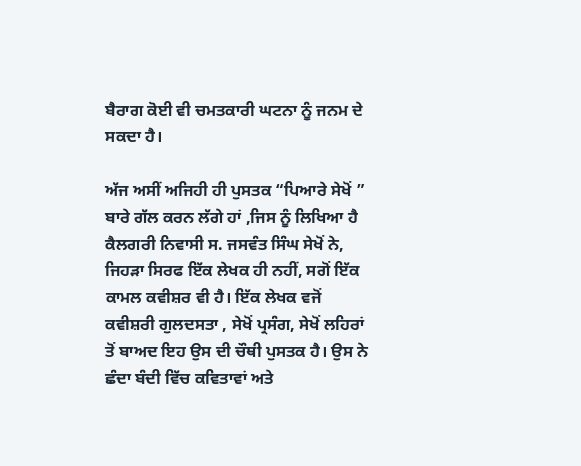ਬੈਰਾਗ ਕੋਈ ਵੀ ਚਮਤਕਾਰੀ ਘਟਨਾ ਨੂੰ ਜਨਮ ਦੇ ਸਕਦਾ ਹੈ।

ਅੱਜ ਅਸੀਂ ਅਜਿਹੀ ਹੀ ਪੁਸਤਕ “ਪਿਆਰੇ ਸੇਖੋਂ ” ਬਾਰੇ ਗੱਲ ਕਰਨ ਲੱਗੇ ਹਾਂ ,ਜਿਸ ਨੂੰ ਲਿਖਿਆ ਹੈ  ਕੈਲਗਰੀ ਨਿਵਾਸੀ ਸ. ਜਸਵੰਤ ਸਿੰਘ ਸੇਖੋਂ ਨੇ,  ਜਿਹੜਾ ਸਿਰਫ ਇੱਕ ਲੇਖਕ ਹੀ ਨਹੀਂ, ਸਗੋਂ ਇੱਕ ਕਾਮਲ ਕਵੀਸ਼ਰ ਵੀ ਹੈ। ਇੱਕ ਲੇਖਕ ਵਜੋਂ ਕਵੀਸ਼ਰੀ ਗੁਲਦਸਤਾ , ਸੇਖੋਂ ਪ੍ਰਸੰਗ, ਸੇਖੋਂ ਲਹਿਰਾਂ ਤੋਂ ਬਾਅਦ ਇਹ ਉਸ ਦੀ ਚੌਥੀ ਪੁਸਤਕ ਹੈ। ਉਸ ਨੇ ਛੰਦਾ ਬੰਦੀ ਵਿੱਚ ਕਵਿਤਾਵਾਂ ਅਤੇ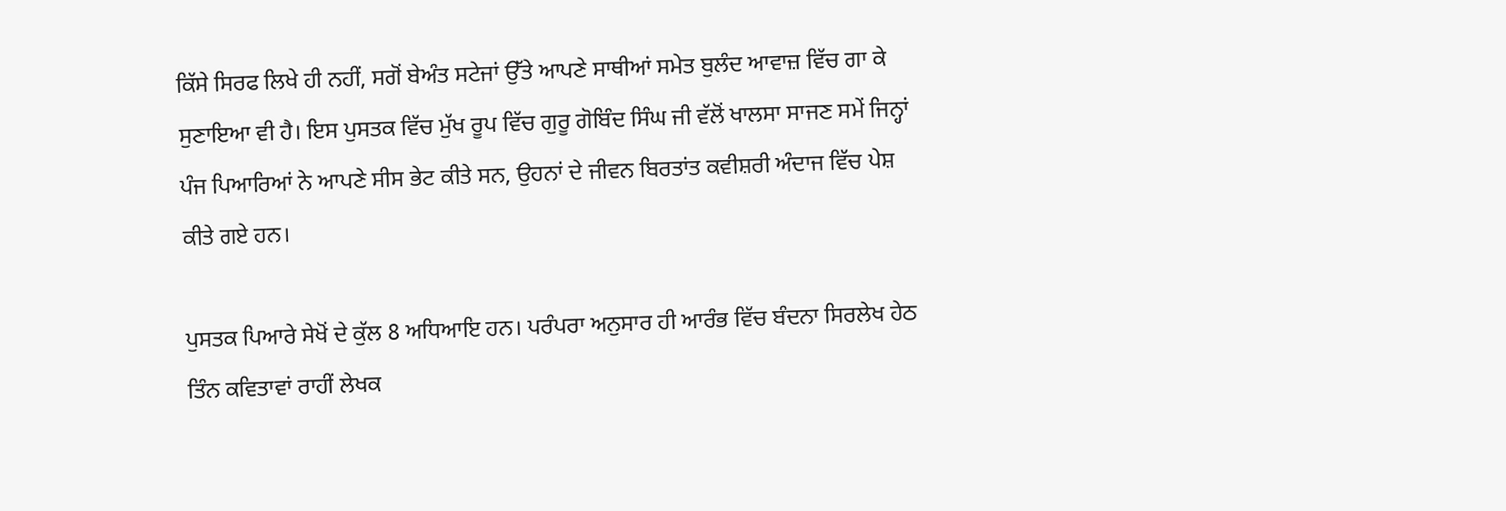ਕਿੱਸੇ ਸਿਰਫ ਲਿਖੇ ਹੀ ਨਹੀਂ, ਸਗੋਂ ਬੇਅੰਤ ਸਟੇਜਾਂ ਉੱਤੇ ਆਪਣੇ ਸਾਥੀਆਂ ਸਮੇਤ ਬੁਲੰਦ ਆਵਾਜ਼ ਵਿੱਚ ਗਾ ਕੇ ਸੁਣਾਇਆ ਵੀ ਹੈ। ਇਸ ਪੁਸਤਕ ਵਿੱਚ ਮੁੱਖ ਰੂਪ ਵਿੱਚ ਗੁਰੂ ਗੋਬਿੰਦ ਸਿੰਘ ਜੀ ਵੱਲੋਂ ਖਾਲਸਾ ਸਾਜਣ ਸਮੇਂ ਜਿਨ੍ਹਾਂ ਪੰਜ ਪਿਆਰਿਆਂ ਨੇ ਆਪਣੇ ਸੀਸ ਭੇਟ ਕੀਤੇ ਸਨ, ਉਹਨਾਂ ਦੇ ਜੀਵਨ ਬਿਰਤਾਂਤ ਕਵੀਸ਼ਰੀ ਅੰਦਾਜ ਵਿੱਚ ਪੇਸ਼ ਕੀਤੇ ਗਏ ਹਨ।

ਪੁਸਤਕ ਪਿਆਰੇ ਸੇਖੋਂ ਦੇ ਕੁੱਲ 8 ਅਧਿਆਇ ਹਨ। ਪਰੰਪਰਾ ਅਨੁਸਾਰ ਹੀ ਆਰੰਭ ਵਿੱਚ ਬੰਦਨਾ ਸਿਰਲੇਖ ਹੇਠ ਤਿੰਨ ਕਵਿਤਾਵਾਂ ਰਾਹੀਂ ਲੇਖਕ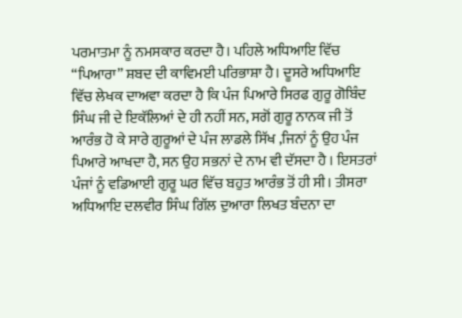ਪਰਮਾਤਮਾ ਨੂੰ ਨਮਸਕਾਰ ਕਰਦਾ ਹੈ। ਪਹਿਲੇ ਅਧਿਆਇ ਵਿੱਚ “ਪਿਆਰਾ” ਸ਼ਬਦ ਦੀ ਕਾਵਿਮਈ ਪਰਿਭਾਸ਼ਾ ਹੈ। ਦੂਸਰੇ ਅਧਿਆਇ ਵਿੱਚ ਲੇਖਕ ਦਾਅਵਾ ਕਰਦਾ ਹੈ ਕਿ ਪੰਜ ਪਿਆਰੇ ਸਿਰਫ ਗੁਰੂ ਗੋਬਿੰਦ ਸਿੰਘ ਜੀ ਦੇ ਇਕੱਲਿਆਂ ਦੇ ਹੀ ਨਹੀਂ ਸਨ, ਸਗੋਂ ਗੁਰੂ ਨਾਨਕ ਜੀ ਤੋਂ ਆਰੰਭ ਹੋ ਕੇ ਸਾਰੇ ਗੁਰੂਆਂ ਦੇ ਪੰਜ ਲਾਡਲੇ ਸਿੱਖ ,ਜਿਨਾਂ ਨੂੰ ਉਹ ਪੰਜ ਪਿਆਰੇ ਆਖਦਾ ਹੈ, ਸਨ ਉਹ ਸਭਨਾਂ ਦੇ ਨਾਮ ਵੀ ਦੱਸਦਾ ਹੈ । ਇਸਤਰਾਂ ਪੰਜਾਂ ਨੂੰ ਵਡਿਆਈ ਗੁਰੂ ਘਰ ਵਿੱਚ ਬਹੁਤ ਆਰੰਭ ਤੋਂ ਹੀ ਸੀ। ਤੀਸਰਾ ਅਧਿਆਇ ਦਲਵੀਰ ਸਿੰਘ ਗਿੱਲ ਦੁਆਰਾ ਲਿਖਤ ਬੰਦਨਾ ਦਾ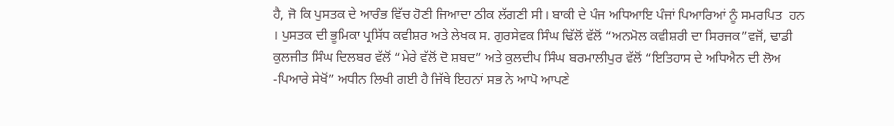ਹੈ, ਜੋ ਕਿ ਪੁਸਤਕ ਦੇ ਆਰੰਭ ਵਿੱਚ ਹੋਣੀ ਜਿਆਦਾ ਠੀਕ ਲੱਗਣੀ ਸੀ। ਬਾਕੀ ਦੇ ਪੰਜ ਅਧਿਆਇ ਪੰਜਾਂ ਪਿਆਰਿਆਂ ਨੂੰ ਸਮਰਪਿਤ  ਹਨ । ਪੁਸਤਕ ਦੀ ਭੂਮਿਕਾ ਪ੍ਰਸਿੱਧ ਕਵੀਸ਼ਰ ਅਤੇ ਲੇਖਕ ਸ. ਗੁਰਸੇਵਕ ਸਿੰਘ ਢਿੱਲੋਂ ਵੱਲੋਂ “ਅਨਮੋਲ ਕਵੀਸ਼ਰੀ ਦਾ ਸਿਰਜਕ”ਵਜੋਂ, ਢਾਡੀ ਕੁਲਜੀਤ ਸਿੰਘ ਦਿਲਬਰ ਵੱਲੋਂ “ਮੇਰੇ ਵੱਲੋਂ ਦੋ ਸ਼ਬਦ” ਅਤੇ ਕੁਲਦੀਪ ਸਿੰਘ ਬਰਮਾਲੀਪੁਰ ਵੱਲੋਂ “ਇਤਿਹਾਸ ਦੇ ਅਧਿਐਨ ਦੀ ਲੋਅ -ਪਿਆਰੇ ਸੇਖੋਂ” ਅਧੀਨ ਲਿਖੀ ਗਈ ਹੈ ਜਿੱਥੇ ਇਹਨਾਂ ਸਭ ਨੇ ਆਪੋ ਆਪਣੇ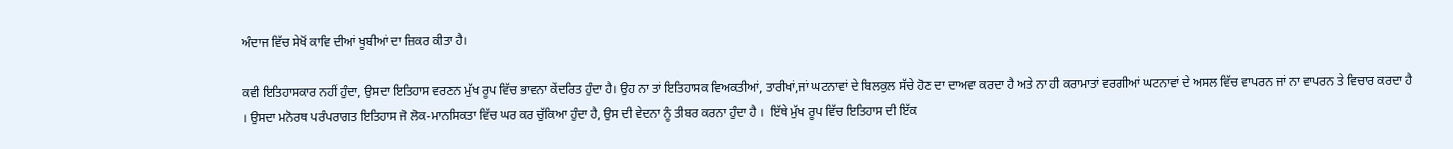ਅੰਦਾਜ ਵਿੱਚ ਸੇਖੋਂ ਕਾਵਿ ਦੀਆਂ ਖੂਬੀਆਂ ਦਾ ਜ਼ਿਕਰ ਕੀਤਾ ਹੈ।

ਕਵੀ ਇਤਿਹਾਸਕਾਰ ਨਹੀਂ ਹੁੰਦਾ, ਉਸਦਾ ਇਤਿਹਾਸ ਵਰਣਨ ਮੁੱਖ ਰੂਪ ਵਿੱਚ ਭਾਵਨਾ ਕੇਂਦਰਿਤ ਹੁੰਦਾ ਹੈ। ਉਹ ਨਾ ਤਾਂ ਇਤਿਹਾਸਕ ਵਿਅਕਤੀਆਂ, ਤਾਰੀਖਾਂ,ਜਾਂ ਘਟਨਾਵਾਂ ਦੇ ਬਿਲਕੁਲ ਸੱਚੇ ਹੋਣ ਦਾ ਦਾਅਵਾ ਕਰਦਾ ਹੈ ਅਤੇ ਨਾ ਹੀ ਕਰਾਮਾਤਾਂ ਵਰਗੀਆਂ ਘਟਨਾਵਾਂ ਦੇ ਅਸਲ ਵਿੱਚ ਵਾਪਰਨ ਜਾਂ ਨਾ ਵਾਪਰਨ ਤੇ ਵਿਚਾਰ ਕਰਦਾ ਹੈ । ਉਸਦਾ ਮਨੋਰਥ ਪਰੰਪਰਾਗਤ ਇਤਿਹਾਸ ਜੋ ਲੋਕ-ਮਾਨਸਿਕਤਾ ਵਿੱਚ ਘਰ ਕਰ ਚੁੱਕਿਆ ਹੁੰਦਾ ਹੈ, ਉਸ ਦੀ ਵੇਦਨਾ ਨੂੰ ਤੀਬਰ ਕਰਨਾ ਹੁੰਦਾ ਹੈ ।  ਇੱਥੇ ਮੁੱਖ ਰੂਪ ਵਿੱਚ ਇਤਿਹਾਸ ਦੀ ਇੱਕ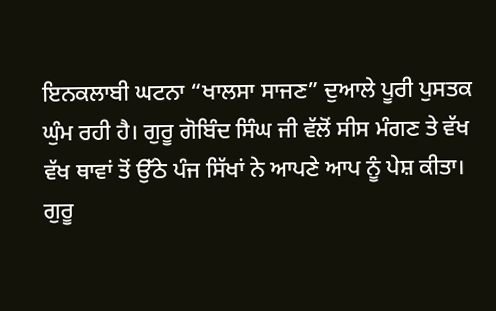ਇਨਕਲਾਬੀ ਘਟਨਾ “ਖਾਲਸਾ ਸਾਜਣ” ਦੁਆਲੇ ਪੂਰੀ ਪੁਸਤਕ ਘੁੰਮ ਰਹੀ ਹੈ। ਗੁਰੂ ਗੋਬਿੰਦ ਸਿੰਘ ਜੀ ਵੱਲੋਂ ਸੀਸ ਮੰਗਣ ਤੇ ਵੱਖ ਵੱਖ ਥਾਵਾਂ ਤੋਂ ਉੱਠੇ ਪੰਜ ਸਿੱਖਾਂ ਨੇ ਆਪਣੇ ਆਪ ਨੂੰ ਪੇਸ਼ ਕੀਤਾ। ਗੁਰੂ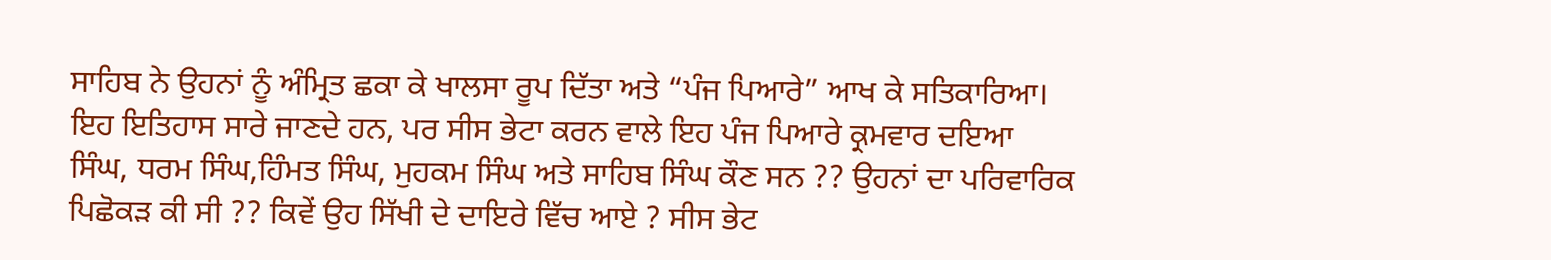ਸਾਹਿਬ ਨੇ ਉਹਨਾਂ ਨੂੰ ਅੰਮ੍ਰਿਤ ਛਕਾ ਕੇ ਖਾਲਸਾ ਰੂਪ ਦਿੱਤਾ ਅਤੇ “ਪੰਜ ਪਿਆਰੇ” ਆਖ ਕੇ ਸਤਿਕਾਰਿਆ। ਇਹ ਇਤਿਹਾਸ ਸਾਰੇ ਜਾਣਦੇ ਹਨ, ਪਰ ਸੀਸ ਭੇਟਾ ਕਰਨ ਵਾਲੇ ਇਹ ਪੰਜ ਪਿਆਰੇ ਕ੍ਰਮਵਾਰ ਦਇਆ ਸਿੰਘ, ਧਰਮ ਸਿੰਘ,ਹਿੰਮਤ ਸਿੰਘ, ਮੁਹਕਮ ਸਿੰਘ ਅਤੇ ਸਾਹਿਬ ਸਿੰਘ ਕੌਣ ਸਨ ?? ਉਹਨਾਂ ਦਾ ਪਰਿਵਾਰਿਕ ਪਿਛੋਕੜ ਕੀ ਸੀ ?? ਕਿਵੇਂ ਉਹ ਸਿੱਖੀ ਦੇ ਦਾਇਰੇ ਵਿੱਚ ਆਏ ? ਸੀਸ ਭੇਟ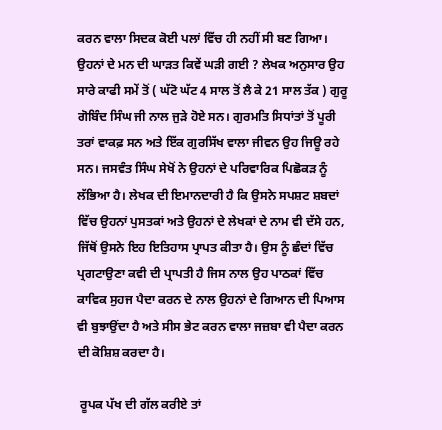ਕਰਨ ਵਾਲਾ ਸਿਦਕ ਕੋਈ ਪਲਾਂ ਵਿੱਚ ਹੀ ਨਹੀਂ ਸੀ ਬਣ ਗਿਆ। ਉਹਨਾਂ ਦੇ ਮਨ ਦੀ ਘਾੜਤ ਕਿਵੇਂ ਘੜੀ ਗਈ ? ਲੇਖਕ ਅਨੁਸਾਰ ਉਹ ਸਾਰੇ ਕਾਫੀ ਸਮੇਂ ਤੋਂ ( ਘੱਟੋ ਘੱਟ 4 ਸਾਲ ਤੋਂ ਲੈ ਕੇ 21 ਸਾਲ ਤੱਕ ) ਗੁਰੂ ਗੋਬਿੰਦ ਸਿੰਘ ਜੀ ਨਾਲ ਜੁੜੇ ਹੋਏ ਸਨ। ਗੁਰਮਤਿ ਸਿਧਾਂਤਾਂ ਤੋਂ ਪੂਰੀ ਤਰਾਂ ਵਾਕਫ਼ ਸਨ ਅਤੇ ਇੱਕ ਗੁਰਸਿੱਖ ਵਾਲਾ ਜੀਵਨ ਉਹ ਜਿਊ ਰਹੇ ਸਨ। ਜਸਵੰਤ ਸਿੰਘ ਸੇਖੋਂ ਨੇ ਉਹਨਾਂ ਦੇ ਪਰਿਵਾਰਿਕ ਪਿਛੋਕੜ ਨੂੰ ਲੱਭਿਆ ਹੈ। ਲੇਖਕ ਦੀ ਇਮਾਨਦਾਰੀ ਹੈ ਕਿ ਉਸਨੇ ਸਪਸ਼ਟ ਸ਼ਬਦਾਂ ਵਿੱਚ ਉਹਨਾਂ ਪੁਸਤਕਾਂ ਅਤੇ ਉਹਨਾਂ ਦੇ ਲੇਖਕਾਂ ਦੇ ਨਾਮ ਵੀ ਦੱਸੇ ਹਨ, ਜਿੱਥੋਂ ਉਸਨੇ ਇਹ ਇਤਿਹਾਸ ਪ੍ਰਾਪਤ ਕੀਤਾ ਹੈ। ਉਸ ਨੂੰ ਛੰਦਾਂ ਵਿੱਚ ਪ੍ਰਗਟਾਉਣਾ ਕਵੀ ਦੀ ਪ੍ਰਾਪਤੀ ਹੈ ਜਿਸ ਨਾਲ ਉਹ ਪਾਠਕਾਂ ਵਿੱਚ ਕਾਵਿਕ ਸੁਹਜ ਪੈਦਾ ਕਰਨ ਦੇ ਨਾਲ ਉਹਨਾਂ ਦੇ ਗਿਆਨ ਦੀ ਪਿਆਸ ਵੀ ਬੁਝਾਉਂਦਾ ਹੈ ਅਤੇ ਸੀਸ ਭੇਟ ਕਰਨ ਵਾਲਾ ਜਜ਼ਬਾ ਵੀ ਪੈਦਾ ਕਰਨ ਦੀ ਕੋਸ਼ਿਸ਼ ਕਰਦਾ ਹੈ।

 ਰੂਪਕ ਪੱਖ ਦੀ ਗੱਲ ਕਰੀਏ ਤਾਂ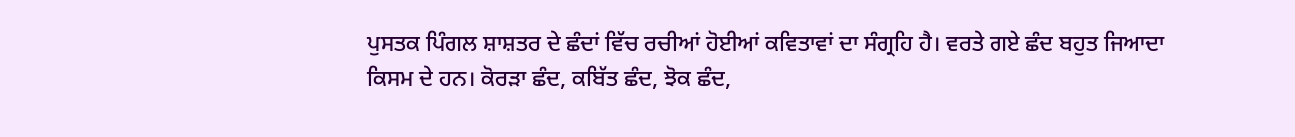ਪੁਸਤਕ ਪਿੰਗਲ ਸ਼ਾਸ਼ਤਰ ਦੇ ਛੰਦਾਂ ਵਿੱਚ ਰਚੀਆਂ ਹੋਈਆਂ ਕਵਿਤਾਵਾਂ ਦਾ ਸੰਗ੍ਰਹਿ ਹੈ। ਵਰਤੇ ਗਏ ਛੰਦ ਬਹੁਤ ਜਿਆਦਾ  ਕਿਸਮ ਦੇ ਹਨ। ਕੋਰੜਾ ਛੰਦ, ਕਬਿੱਤ ਛੰਦ, ਝੋਕ ਛੰਦ,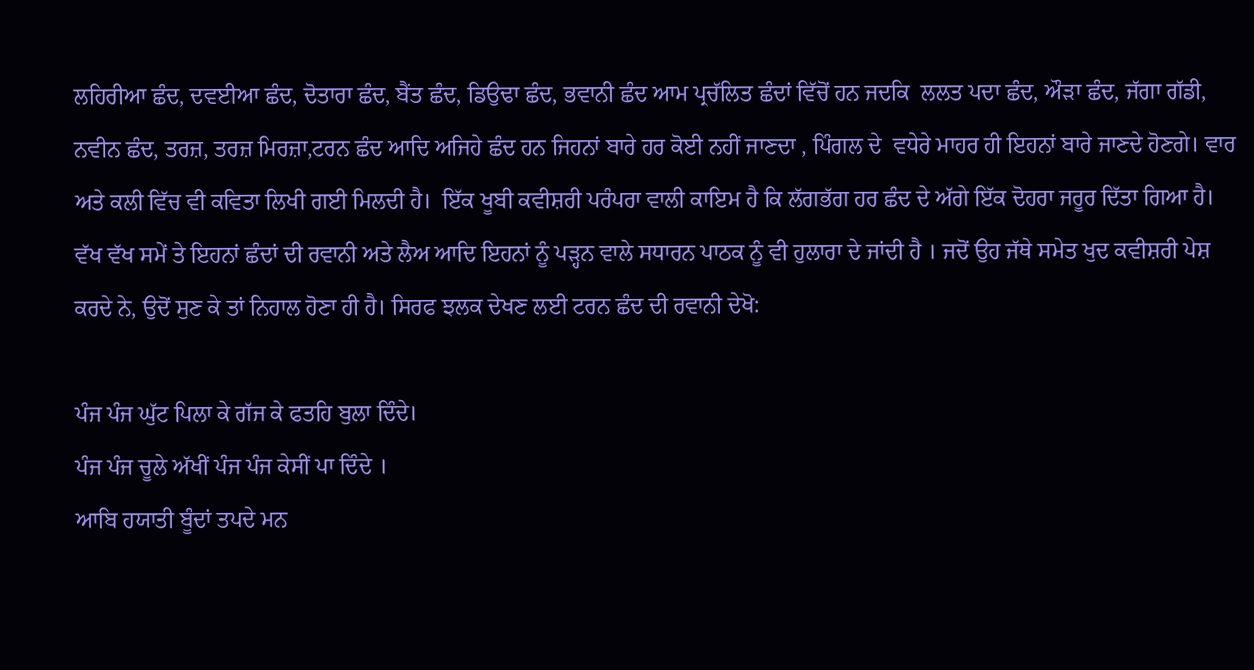ਲਹਿਰੀਆ ਛੰਦ, ਦਵਈਆ ਛੰਦ, ਦੋਤਾਰਾ ਛੰਦ, ਬੈਂਤ ਛੰਦ, ਡਿਉਢਾ ਛੰਦ, ਭਵਾਨੀ ਛੰਦ ਆਮ ਪ੍ਰਚੱਲਿਤ ਛੰਦਾਂ ਵਿੱਚੋਂ ਹਨ ਜਦਕਿ  ਲਲਤ ਪਦਾ ਛੰਦ, ਔੜਾ ਛੰਦ, ਜੱਗਾ ਗੱਡੀ, ਨਵੀਨ ਛੰਦ, ਤਰਜ਼, ਤਰਜ਼ ਮਿਰਜ਼ਾ,ਟਰਨ ਛੰਦ ਆਦਿ ਅਜਿਹੇ ਛੰਦ ਹਨ ਜਿਹਨਾਂ ਬਾਰੇ ਹਰ ਕੋਈ ਨਹੀਂ ਜਾਣਦਾ , ਪਿੰਗਲ ਦੇ  ਵਧੇਰੇ ਮਾਹਰ ਹੀ ਇਹਨਾਂ ਬਾਰੇ ਜਾਣਦੇ ਹੋਣਗੇ। ਵਾਰ ਅਤੇ ਕਲੀ ਵਿੱਚ ਵੀ ਕਵਿਤਾ ਲਿਖੀ ਗਈ ਮਿਲਦੀ ਹੈ।  ਇੱਕ ਖੂਬੀ ਕਵੀਸ਼ਰੀ ਪਰੰਪਰਾ ਵਾਲੀ ਕਾਇਮ ਹੈ ਕਿ ਲੱਗਭੱਗ ਹਰ ਛੰਦ ਦੇ ਅੱਗੇ ਇੱਕ ਦੋਹਰਾ ਜਰੂਰ ਦਿੱਤਾ ਗਿਆ ਹੈ। ਵੱਖ ਵੱਖ ਸਮੇਂ ਤੇ ਇਹਨਾਂ ਛੰਦਾਂ ਦੀ ਰਵਾਨੀ ਅਤੇ ਲੈਅ ਆਦਿ ਇਹਨਾਂ ਨੂੰ ਪੜ੍ਹਨ ਵਾਲੇ ਸਧਾਰਨ ਪਾਠਕ ਨੂੰ ਵੀ ਹੁਲਾਰਾ ਦੇ ਜਾਂਦੀ ਹੈ । ਜਦੋਂ ਉਹ ਜੱਥੇ ਸਮੇਤ ਖੁਦ ਕਵੀਸ਼ਰੀ ਪੇਸ਼ ਕਰਦੇ ਨੇ, ਉਦੋਂ ਸੁਣ ਕੇ ਤਾਂ ਨਿਹਾਲ ਹੋਣਾ ਹੀ ਹੈ। ਸਿਰਫ ਝਲਕ ਦੇਖਣ ਲਈ ਟਰਨ ਛੰਦ ਦੀ ਰਵਾਨੀ ਦੇਖੋ:

ਪੰਜ ਪੰਜ ਘੁੱਟ ਪਿਲਾ ਕੇ ਗੱਜ ਕੇ ਫਤਹਿ ਬੁਲਾ ਦਿੰਦੇ।
ਪੰਜ ਪੰਜ ਚੂਲੇ ਅੱਖੀਂ ਪੰਜ ਪੰਜ ਕੇਸੀਂ ਪਾ ਦਿੰਦੇ ।
ਆਬਿ ਹਯਾਤੀ ਬੂੰਦਾਂ ਤਪਦੇ ਮਨ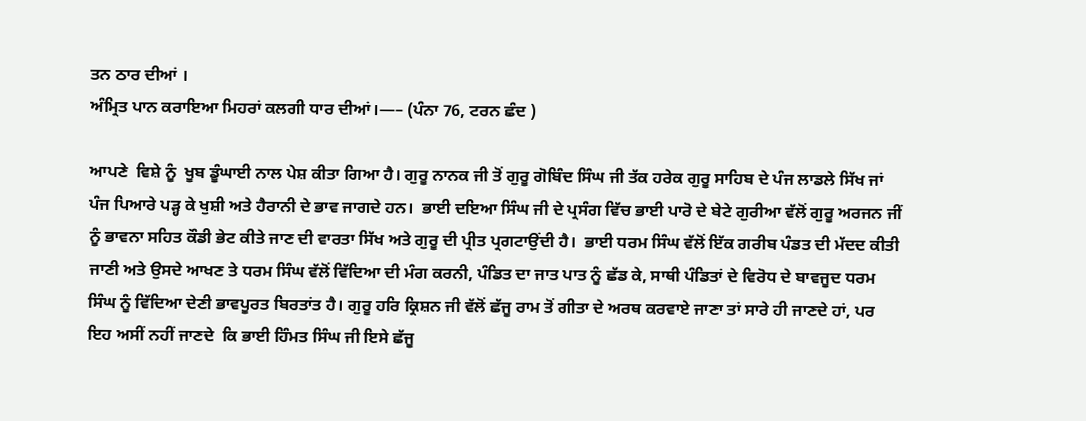ਤਨ ਠਾਰ ਦੀਆਂ ।
ਅੰਮ੍ਰਿਤ ਪਾਨ ਕਰਾਇਆ ਮਿਹਰਾਂ ਕਲਗੀ ਧਾਰ ਦੀਆਂ।—– (ਪੰਨਾ 76, ਟਰਨ ਛੰਦ )

ਆਪਣੇ  ਵਿਸ਼ੇ ਨੂੰ  ਖੂਬ ਡੂੰਘਾਈ ਨਾਲ ਪੇਸ਼ ਕੀਤਾ ਗਿਆ ਹੈ। ਗੁਰੂ ਨਾਨਕ ਜੀ ਤੋਂ ਗੁਰੂ ਗੋਬਿੰਦ ਸਿੰਘ ਜੀ ਤੱਕ ਹਰੇਕ ਗੁਰੂ ਸਾਹਿਬ ਦੇ ਪੰਜ ਲਾਡਲੇ ਸਿੱਖ ਜਾਂ ਪੰਜ ਪਿਆਰੇ ਪੜ੍ਹ ਕੇ ਖੁਸ਼ੀ ਅਤੇ ਹੈਰਾਨੀ ਦੇ ਭਾਵ ਜਾਗਦੇ ਹਨ।  ਭਾਈ ਦਇਆ ਸਿੰਘ ਜੀ ਦੇ ਪ੍ਰਸੰਗ ਵਿੱਚ ਭਾਈ ਪਾਰੋ ਦੇ ਬੇਟੇ ਗੁਰੀਆ ਵੱਲੋਂ ਗੁਰੂ ਅਰਜਨ ਜੀਂ ਨੂੰ ਭਾਵਨਾ ਸਹਿਤ ਕੌਡੀ ਭੇਟ ਕੀਤੇ ਜਾਣ ਦੀ ਵਾਰਤਾ ਸਿੱਖ ਅਤੇ ਗੁਰੂ ਦੀ ਪ੍ਰੀਤ ਪ੍ਰਗਟਾਉਂਦੀ ਹੈ।  ਭਾਈ ਧਰਮ ਸਿੰਘ ਵੱਲੋਂ ਇੱਕ ਗਰੀਬ ਪੰਡਤ ਦੀ ਮੱਦਦ ਕੀਤੀ ਜਾਣੀ ਅਤੇ ਉਸਦੇ ਆਖਣ ਤੇ ਧਰਮ ਸਿੰਘ ਵੱਲੋਂ ਵਿੱਦਿਆ ਦੀ ਮੰਗ ਕਰਨੀ, ਪੰਡਿਤ ਦਾ ਜਾਤ ਪਾਤ ਨੂੰ ਛੱਡ ਕੇ, ਸਾਥੀ ਪੰਡਿਤਾਂ ਦੇ ਵਿਰੋਧ ਦੇ ਬਾਵਜੂਦ ਧਰਮ ਸਿੰਘ ਨੂੰ ਵਿੱਦਿਆ ਦੇਣੀ ਭਾਵਪੂਰਤ ਬਿਰਤਾਂਤ ਹੈ। ਗੁਰੂ ਹਰਿ ਕ੍ਰਿਸ਼ਨ ਜੀ ਵੱਲੋਂ ਛੱਜੂ ਰਾਮ ਤੋਂ ਗੀਤਾ ਦੇ ਅਰਥ ਕਰਵਾਏ ਜਾਣਾ ਤਾਂ ਸਾਰੇ ਹੀ ਜਾਣਦੇ ਹਾਂ, ਪਰ ਇਹ ਅਸੀਂ ਨਹੀਂ ਜਾਣਦੇ  ਕਿ ਭਾਈ ਹਿੰਮਤ ਸਿੰਘ ਜੀ ਇਸੇ ਛੱਜੂ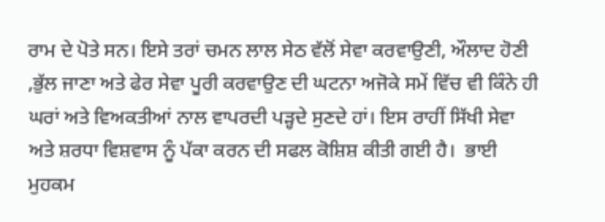ਰਾਮ ਦੇ ਪੋਤੇ ਸਨ। ਇਸੇ ਤਰਾਂ ਚਮਨ ਲਾਲ ਸੇਠ ਵੱਲੋਂ ਸੇਵਾ ਕਰਵਾਉਣੀ, ਔਲਾਦ ਹੋਣੀ ,ਭੁੱਲ ਜਾਣਾ ਅਤੇ ਫੇਰ ਸੇਵਾ ਪੂਰੀ ਕਰਵਾਉਣ ਦੀ ਘਟਨਾ ਅਜੋਕੇ ਸਮੇਂ ਵਿੱਚ ਵੀ ਕਿੰਨੇ ਹੀ ਘਰਾਂ ਅਤੇ ਵਿਅਕਤੀਆਂ ਨਾਲ ਵਾਪਰਦੀ ਪੜ੍ਹਦੇ ਸੁਣਦੇ ਹਾਂ। ਇਸ ਰਾਹੀਂ ਸਿੱਖੀ ਸੇਵਾ ਅਤੇ ਸ਼ਰਧਾ ਵਿਸ਼ਵਾਸ ਨੂੰ ਪੱਕਾ ਕਰਨ ਦੀ ਸਫਲ ਕੋਸ਼ਿਸ਼ ਕੀਤੀ ਗਈ ਹੈ।  ਭਾਈ ਮੁਹਕਮ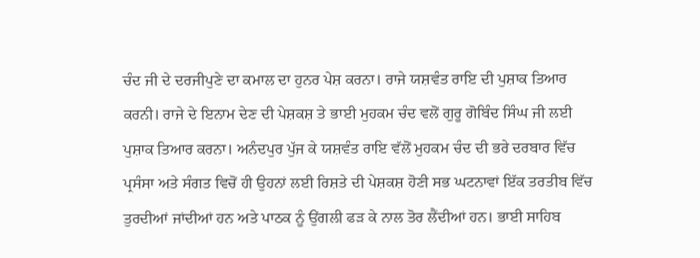ਚੰਦ ਜੀ ਦੇ ਦਰਜੀਪੁਣੇ ਦਾ ਕਮਾਲ ਦਾ ਹੁਨਰ ਪੇਸ਼ ਕਰਨਾ। ਰਾਜੇ ਯਸ਼ਵੰਤ ਰਾਇ ਦੀ ਪੁਸ਼ਾਕ ਤਿਆਰ ਕਰਨੀ। ਰਾਜੇ ਦੇ ਇਨਾਮ ਦੇਣ ਦੀ ਪੇਸ਼ਕਸ਼ ਤੇ ਭਾਈ ਮੁਹਕਮ ਚੰਦ ਵਲੋਂ ਗੁਰੂ ਗੋਬਿੰਦ ਸਿੰਘ ਜੀ ਲਈ ਪੁਸ਼ਾਕ ਤਿਆਰ ਕਰਨਾ। ਅਨੰਦਪੁਰ ਪੁੱਜ ਕੇ ਯਸ਼ਵੰਤ ਰਾਇ ਵੱਲੋਂ ਮੁਹਕਮ ਚੰਦ ਦੀ ਭਰੇ ਦਰਬਾਰ ਵਿੱਚ ਪ੍ਰਸੰਸਾ ਅਤੇ ਸੰਗਤ ਵਿਚੋਂ ਹੀ ਉਹਨਾਂ ਲਈ ਰਿਸ਼ਤੇ ਦੀ ਪੇਸ਼ਕਸ਼ ਹੋਣੀ ਸਭ ਘਟਨਾਵਾਂ ਇੱਕ ਤਰਤੀਬ ਵਿੱਚ ਤੁਰਦੀਆਂ ਜਾਂਦੀਆਂ ਹਨ ਅਤੇ ਪਾਠਕ ਨੂੰ ਉਂਗਲੀ ਫੜ ਕੇ ਨਾਲ ਤੋਰ ਲੈਂਦੀਆਂ ਹਨ। ਭਾਈ ਸਾਹਿਬ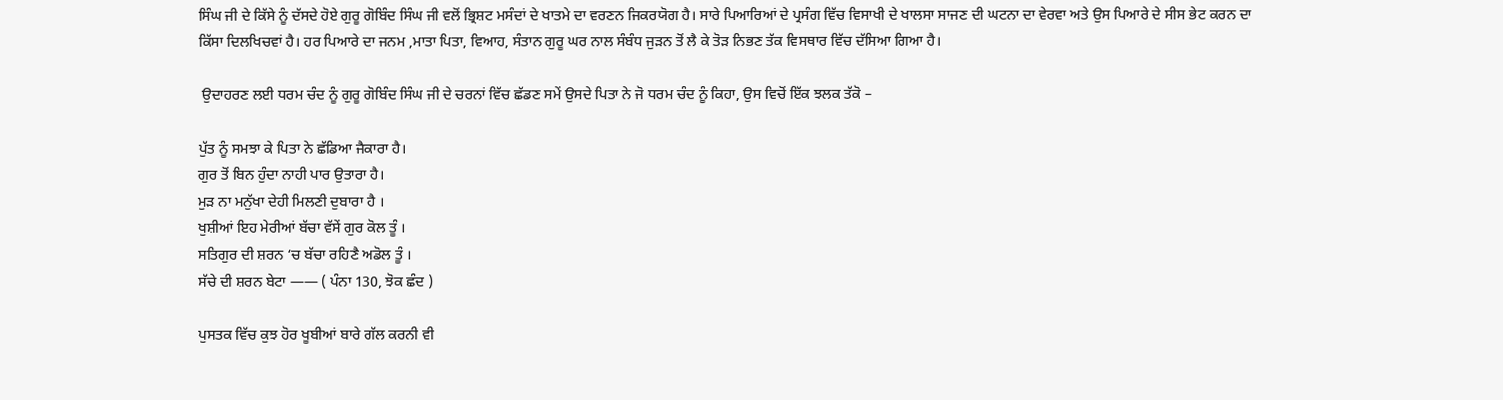ਸਿੰਘ ਜੀ ਦੇ ਕਿੱਸੇ ਨੂੰ ਦੱਸਦੇ ਹੋਏ ਗੁਰੂ ਗੋਬਿੰਦ ਸਿੰਘ ਜੀ ਵਲੋਂ ਭ੍ਰਿਸ਼ਟ ਮਸੰਦਾਂ ਦੇ ਖਾਤਮੇ ਦਾ ਵਰਣਨ ਜਿਕਰਯੋਗ ਹੈ। ਸਾਰੇ ਪਿਆਰਿਆਂ ਦੇ ਪ੍ਰਸੰਗ ਵਿੱਚ ਵਿਸਾਖੀ ਦੇ ਖਾਲਸਾ ਸਾਜਣ ਦੀ ਘਟਨਾ ਦਾ ਵੇਰਵਾ ਅਤੇ ਉਸ ਪਿਆਰੇ ਦੇ ਸੀਸ ਭੇਟ ਕਰਨ ਦਾ ਕਿੱਸਾ ਦਿਲਖਿਚਵਾਂ ਹੈ। ਹਰ ਪਿਆਰੇ ਦਾ ਜਨਮ ,ਮਾਤਾ ਪਿਤਾ, ਵਿਆਹ, ਸੰਤਾਨ ਗੁਰੂ ਘਰ ਨਾਲ ਸੰਬੰਧ ਜੁੜਨ ਤੋਂ ਲੈ ਕੇ ਤੋੜ ਨਿਭਣ ਤੱਕ ਵਿਸਥਾਰ ਵਿੱਚ ਦੱਸਿਆ ਗਿਆ ਹੈ।

 ਉਦਾਹਰਣ ਲਈ ਧਰਮ ਚੰਦ ਨੂੰ ਗੁਰੂ ਗੋਬਿੰਦ ਸਿੰਘ ਜੀ ਦੇ ਚਰਨਾਂ ਵਿੱਚ ਛੱਡਣ ਸਮੇਂ ਉਸਦੇ ਪਿਤਾ ਨੇ ਜੋ ਧਰਮ ਚੰਦ ਨੂੰ ਕਿਹਾ, ਉਸ ਵਿਚੋਂ ਇੱਕ ਝਲਕ ਤੱਕੋ –

ਪੁੱਤ ਨੂੰ ਸਮਝਾ ਕੇ ਪਿਤਾ ਨੇ ਛੱਡਿਆ ਜੈਕਾਰਾ ਹੈ।
ਗੁਰ ਤੋਂ ਬਿਨ ਹੁੰਦਾ ਨਾਹੀ ਪਾਰ ਉਤਾਰਾ ਹੈ।
ਮੁੜ ਨਾ ਮਨੁੱਖਾ ਦੇਹੀ ਮਿਲਣੀ ਦੁਬਾਰਾ ਹੈ ।
ਖੁਸ਼ੀਆਂ ਇਹ ਮੇਰੀਆਂ ਬੱਚਾ ਵੱਸੇਂ ਗੁਰ ਕੋਲ ਤੂੰ ।
ਸਤਿਗੁਰ ਦੀ ਸ਼ਰਨ ‘ਚ ਬੱਚਾ ਰਹਿਣੈ ਅਡੋਲ ਤੂੰ ।
ਸੱਚੇ ਦੀ ਸ਼ਰਨ ਬੇਟਾ —— ( ਪੰਨਾ 130, ਝੋਕ ਛੰਦ )

ਪੁਸਤਕ ਵਿੱਚ ਕੁਝ ਹੋਰ ਖੂਬੀਆਂ ਬਾਰੇ ਗੱਲ ਕਰਨੀ ਵੀ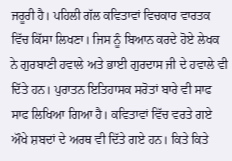ਜਰੂਰੀ ਹੈ। ਪਹਿਲੀ ਗੱਲ ਕਵਿਤਾਵਾਂ ਵਿਚਕਾਰ ਵਾਰਤਕ ਵਿੱਚ ਕਿੱਸਾ ਲਿਖਣਾ। ਜਿਸ ਨੂੰ ਬਿਆਨ ਕਰਦੇ ਹੋਏ ਲੇਖਕ ਨੇ ਗੁਰਬਾਣੀ ਹਵਾਲੇ ਅਤੇ ਭਾਈ ਗੁਰਦਾਸ ਜੀ ਦੇ ਹਵਾਲੇ ਵੀ ਦਿੱਤੇ ਹਨ। ਪੁਰਾਤਨ ਇਤਿਹਾਸਕ ਸਰੋਤਾਂ ਬਾਰੇ ਵੀ ਸਾਫ ਸਾਫ ਲਿਖਿਆ ਗਿਆ ਹੈ। ਕਵਿਤਾਵਾਂ ਵਿੱਚ ਵਰਤੇ ਗਏ ਔਖੇ ਸ਼ਬਦਾਂ ਦੇ ਅਰਥ ਵੀ ਦਿੱਤੇ ਗਏ ਹਨ। ਕਿਤੇ ਕਿਤੇ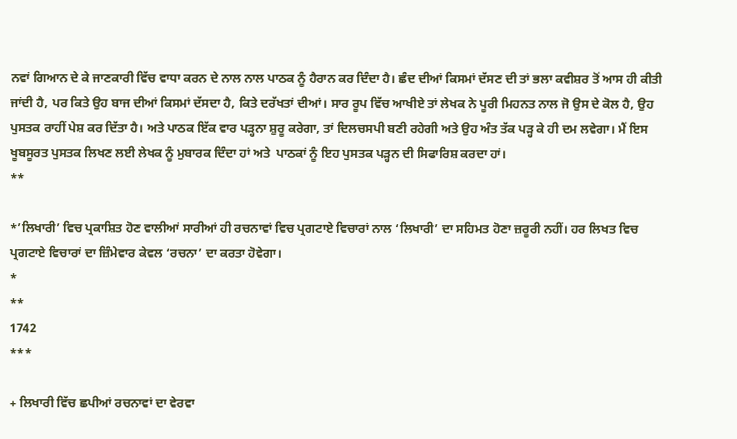ਨਵਾਂ ਗਿਆਨ ਦੇ ਕੇ ਜਾਣਕਾਰੀ ਵਿੱਚ ਵਾਧਾ ਕਰਨ ਦੇ ਨਾਲ ਨਾਲ ਪਾਠਕ ਨੂੰ ਹੈਰਾਨ ਕਰ ਦਿੰਦਾ ਹੈ। ਛੰਦ ਦੀਆਂ ਕਿਸਮਾਂ ਦੱਸਣ ਦੀ ਤਾਂ ਭਲਾ ਕਵੀਸ਼ਰ ਤੋਂ ਆਸ ਹੀ ਕੀਤੀ ਜਾਂਦੀ ਹੈ, ਪਰ ਕਿਤੇ ਉਹ ਬਾਜ ਦੀਆਂ ਕਿਸਮਾਂ ਦੱਸਦਾ ਹੈ, ਕਿਤੇ ਦਰੱਖਤਾਂ ਦੀਆਂ। ਸਾਰ ਰੂਪ ਵਿੱਚ ਆਖੀਏ ਤਾਂ ਲੇਖਕ ਨੇ ਪੂਰੀ ਮਿਹਨਤ ਨਾਲ ਜੋ ਉਸ ਦੇ ਕੋਲ ਹੈ, ਉਹ ਪੁਸਤਕ ਰਾਹੀਂ ਪੇਸ਼ ਕਰ ਦਿੱਤਾ ਹੈ। ਅਤੇ ਪਾਠਕ ਇੱਕ ਵਾਰ ਪੜ੍ਹਨਾ ਸ਼ੁਰੂ ਕਰੇਗਾ, ਤਾਂ ਦਿਲਚਸਪੀ ਬਣੀ ਰਹੇਗੀ ਅਤੇ ਉਹ ਅੰਤ ਤੱਕ ਪੜ੍ਹ ਕੇ ਹੀ ਦਮ ਲਵੇਗਾ। ਮੈਂ ਇਸ ਖੂਬਸੂਰਤ ਪੁਸਤਕ ਲਿਖਣ ਲਈ ਲੇਖਕ ਨੂੰ ਮੁਬਾਰਕ ਦਿੰਦਾ ਹਾਂ ਅਤੇ  ਪਾਠਕਾਂ ਨੂੰ ਇਹ ਪੁਸਤਕ ਪੜ੍ਹਨ ਦੀ ਸਿਫਾਰਿਸ਼ ਕਰਦਾ ਹਾਂ।
**

*’ਲਿਖਾਰੀ’ ਵਿਚ ਪ੍ਰਕਾਸ਼ਿਤ ਹੋਣ ਵਾਲੀਆਂ ਸਾਰੀਆਂ ਹੀ ਰਚਨਾਵਾਂ ਵਿਚ ਪ੍ਰਗਟਾਏ ਵਿਚਾਰਾਂ ਨਾਲ ‘ਲਿਖਾਰੀ’ ਦਾ ਸਹਿਮਤ ਹੋਣਾ ਜ਼ਰੂਰੀ ਨਹੀਂ। ਹਰ ਲਿਖਤ ਵਿਚ ਪ੍ਰਗਟਾਏ ਵਿਚਾਰਾਂ ਦਾ ਜ਼ਿੰਮੇਵਾਰ ਕੇਵਲ ‘ਰਚਨਾ’ ਦਾ ਕਰਤਾ ਹੋਵੇਗਾ।
*
**
1742
***

+ ਲਿਖਾਰੀ ਵਿੱਚ ਛਪੀਆਂ ਰਚਨਾਵਾਂ ਦਾ ਵੇਰਵਾ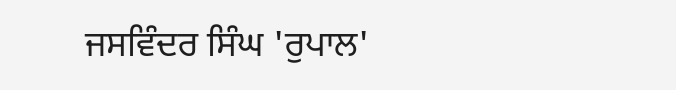ਜਸਵਿੰਦਰ ਸਿੰਘ 'ਰੁਪਾਲ'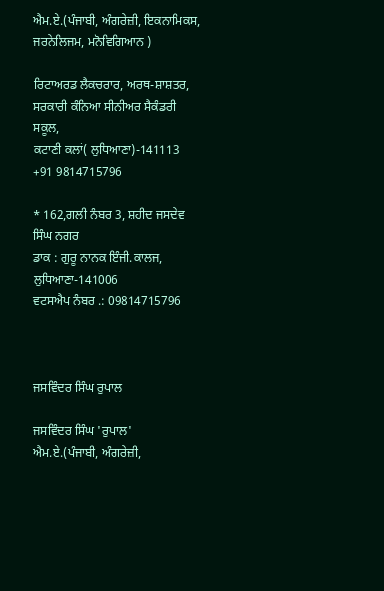ਐਮ.ਏ.(ਪੰਜਾਬੀ, ਅੰਗਰੇਜ਼ੀ, ਇਕਨਾਮਿਕਸ, ਜਰਨੇਲਿਜਮ, ਮਨੋਵਿਗਿਆਨ )

ਰਿਟਾਅਰਡ ਲੈਕਚਰਾਰ, ਅਰਥ-ਸ਼ਾਸ਼ਤਰ,
ਸਰਕਾਰੀ ਕੰਨਿਆ ਸੀਨੀਅਰ ਸੈਕੰਡਰੀ ਸਕੂਲ,
ਕਟਾਣੀ ਕਲਾਂ( ਲੁਧਿਆਣਾ)-141113
+91 9814715796

* 162,ਗਲੀ ਨੰਬਰ 3, ਸ਼ਹੀਦ ਜਸਦੇਵ ਸਿੰਘ ਨਗਰ
ਡਾਕ : ਗੁਰੂ ਨਾਨਕ ਇੰਜੀ.ਕਾਲਜ, ਲੁਧਿਆਣਾ-141006
ਵਟਸਐਪ ਨੰਬਰ .: 09814715796



ਜਸਵਿੰਦਰ ਸਿੰਘ ਰੁਪਾਲ

ਜਸਵਿੰਦਰ ਸਿੰਘ 'ਰੁਪਾਲ' ਐਮ.ਏ.(ਪੰਜਾਬੀ, ਅੰਗਰੇਜ਼ੀ,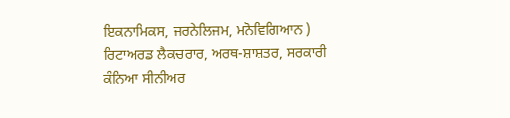ਇਕਨਾਮਿਕਸ, ਜਰਨੇਲਿਜਮ, ਮਨੋਵਿਗਿਆਨ ) ਰਿਟਾਅਰਡ ਲੈਕਚਰਾਰ, ਅਰਥ-ਸ਼ਾਸ਼ਤਰ, ਸਰਕਾਰੀ ਕੰਨਿਆ ਸੀਨੀਅਰ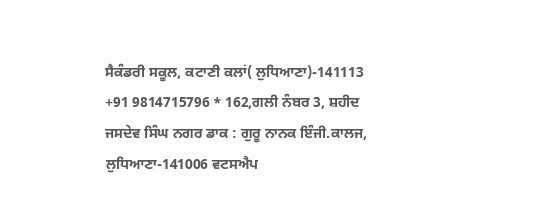ਸੈਕੰਡਰੀ ਸਕੂਲ, ਕਟਾਣੀ ਕਲਾਂ( ਲੁਧਿਆਣਾ)-141113 +91 9814715796 * 162,ਗਲੀ ਨੰਬਰ 3, ਸ਼ਹੀਦ ਜਸਦੇਵ ਸਿੰਘ ਨਗਰ ਡਾਕ : ਗੁਰੂ ਨਾਨਕ ਇੰਜੀ.ਕਾਲਜ, ਲੁਧਿਆਣਾ-141006 ਵਟਸਐਪ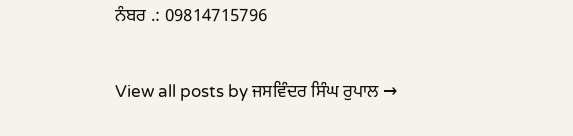ਨੰਬਰ .: 09814715796

View all posts by ਜਸਵਿੰਦਰ ਸਿੰਘ ਰੁਪਾਲ →